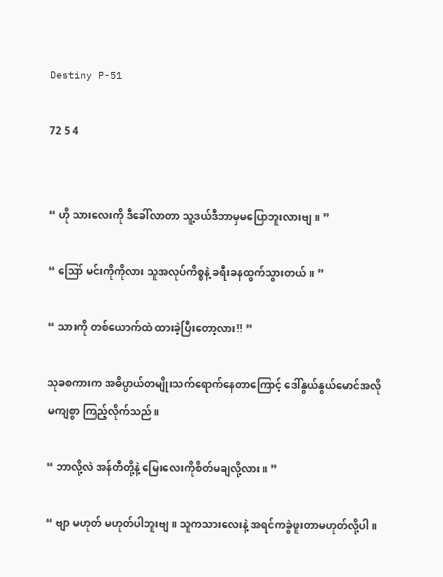Destiny P-51

72 5 4


“ ဟို သားလေးကို ဒီခေါ်လာတာ သူ့ဒယ်ဒီဘာမှမပြောဘူးလားဗျ။ ”

“ ဪ မင်းကိုကိုလား သူအလုပ်ကိစ္စနဲ့ ခရီးခနထွက်သွားတယ်။ ”

“ သားကို တစ်ယောက်ထဲ ထားခဲ့ပြီးတော့လား!! ”

သုခစကားက အဓိပ္ပာယ်တမျိုးသက်ရောက်နေတာကြောင့် ဒေါ်နွယ်နွယ်မောင်အလိုမကျစွာ ကြည့်လိုက်သည်။

“ ဘာလို့လဲ အန်တီတို့နဲ့ မြေးလေးကိုစိတ်မချလို့လား။ ”

“ ဗျာ မဟုတ် မဟုတ်ပါဘူးဗျ။ သူကသားလေးနဲ့ အရင်ကခွဲဖူးတာမဟုတ်လို့ပါ။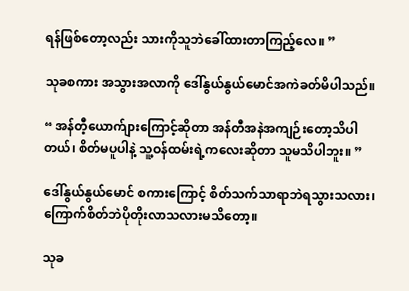ရန်ဖြစ်တော့လည်း သားကိုသူဘဲခေါ်ထားတာကြည့်လေ။ ”

သုခစကား အသွားအလာကို ဒေါ်နွယ်နွယ်မောင်အကဲခတ်မိပါသည်။

“ အန်တီ့ယောက်ျားကြောင့်ဆိုတာ အန်တီအနဲအကျဉ်းတော့သိပါတယ်၊ စိတ်မပူပါနဲ့ သူ့ဝန်ထမ်းရဲ့ကလေးဆိုတာ သူမသိပါဘူး။ ”

ဒေါ်နွယ်နွယ်မောင် စကားကြောင့် စိတ်သက်သာရာဘဲရသွားသလား၊ ကြောက်စိတ်ဘဲပိုတိုးလာသလားမသိတော့။

သုခ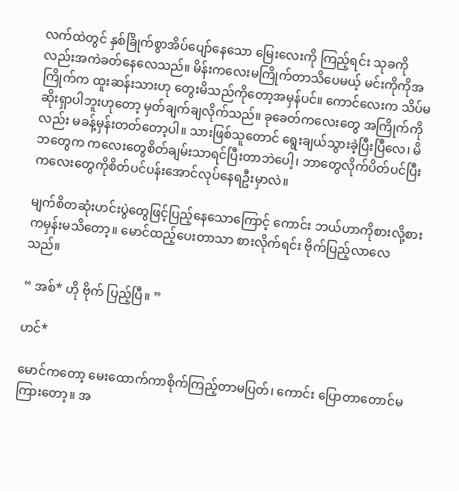လက်ထဲတွင် နှစ်ခြိုက်စွာအိပ်ပျော်နေသော မြေးလေးကို ကြည့်ရင်း သုခကိုလည်းအကဲခတ်နေလေသည်။ မိန်းကလေးမကြိုက်တာသိပေမယ့် မင်းကိုကိုအကြိုက်က ထူးဆန်းသားဟု‌ ‌တွေးမိသည်ကိုတော့အမှန်ပင်။ ကောင်လေးက သိပ်မဆိုးရှာပါဘူးဟုတော့ မှတ်ချက်ချလိုက်သည်။ ခုခေတ်ကလေးတွေ အကြိုက်ကိုလည်း မခန့်မှန်းတတ်တော့ပါ။ သားဖြစ်သူတောင် ရွေးချယ်သွားခဲ့ပြီးပြီလေ၊ မိဘတွေက ကလေးတွေစိတ်ချမ်းသာရင်ပြီးတာဘဲပေါ့၊ ဘာတွေလိုက်ပိတ်ပင်ပြီး ကလေးတွေကိုစိတ်ပင်ပန်းအောင်လုပ်နေရဦးမှာလဲ။

မျက်စိတဆုံးဟင်းပွဲတွေဖြင့်ပြည့်နေသောကြောင့် ကောင်း ဘယ်ဟာကိုစားလို့စားကမှန်းမသိတော့။ မောင်ထည့်ပေးတာသာ စားလိုက်ရင်း ဗိုက်ပြည့်လာလေသည်။

“ အစ်* ဟို ဗိုက် ပြည့်ပြီ။ ”

ဟင်*

မောင်ကတော့ မေးထောက်ကာစိုက်ကြည့်တာမပြတ်၊ ကောင်း ပြောတာတောင်မကြားတော့။ အ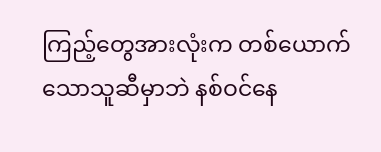ကြည့်တွေအားလုံးက တစ်ယောက်သောသူဆီမှာဘဲ နစ်‌ဝင်နေ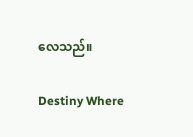လေသည်။

Destiny Where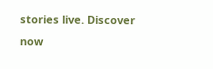stories live. Discover now